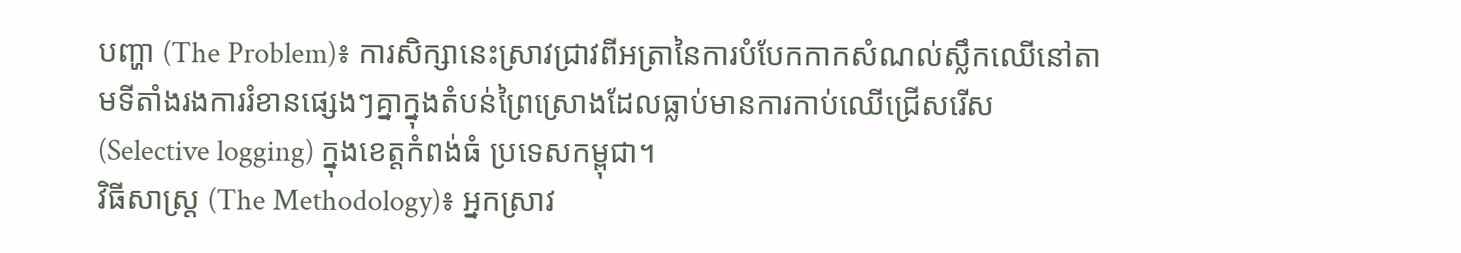បញ្ហា (The Problem)៖ ការសិក្សានេះស្រាវជ្រាវពីអត្រានៃការបំបែកកាកសំណល់ស្លឹកឈើនៅតាមទីតាំងរងការរំខានផ្សេងៗគ្នាក្នុងតំបន់ព្រៃស្រោងដែលធ្លាប់មានការកាប់ឈើជ្រើសរើស (Selective logging) ក្នុងខេត្តកំពង់ធំ ប្រទេសកម្ពុជា។
វិធីសាស្ត្រ (The Methodology)៖ អ្នកស្រាវ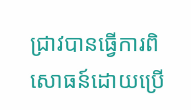ជ្រាវបានធ្វើការពិសោធន៍ដោយប្រើ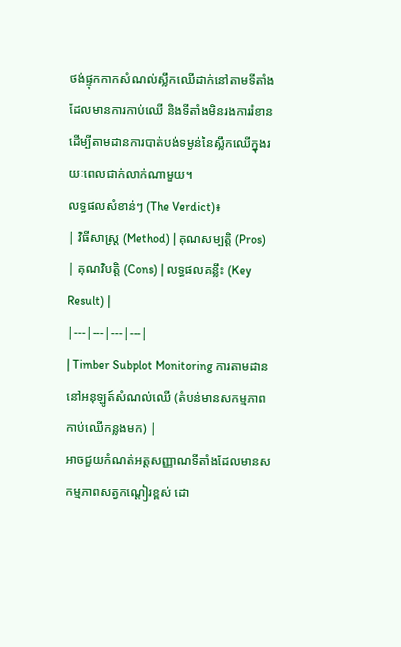ថង់ផ្ទុកកាកសំណល់ស្លឹកឈើដាក់នៅតាមទីតាំងដែលមានការកាប់ឈើ និងទីតាំងមិនរងការរំខាន ដើម្បីតាមដានការបាត់បង់ទម្ងន់នៃស្លឹកឈើក្នុងរយៈពេលជាក់លាក់ណាមួយ។
លទ្ធផលសំខាន់ៗ (The Verdict)៖
| វិធីសាស្ត្រ (Method) | គុណសម្បត្តិ (Pros) | គុណវិបត្តិ (Cons) | លទ្ធផលគន្លឹះ (Key Result) |
|---|---|---|---|
| Timber Subplot Monitoring ការតាមដាននៅអនុឡូត៍សំណល់ឈើ (តំបន់មានសកម្មភាពកាប់ឈើកន្លងមក) |
អាចជួយកំណត់អត្តសញ្ញាណទីតាំងដែលមានសកម្មភាពសត្វកណ្តៀរខ្ពស់ ដោ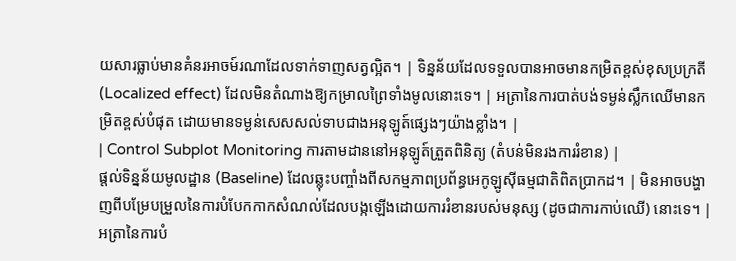យសារធ្លាប់មានគំនរអាចម៍រណាដែលទាក់ទាញសត្វល្អិត។ | ទិន្នន័យដែលទទួលបានអាចមានកម្រិតខ្ពស់ខុសប្រក្រតី (Localized effect) ដែលមិនតំណាងឱ្យកម្រាលព្រៃទាំងមូលនោះទេ។ | អត្រានៃការបាត់បង់ទម្ងន់ស្លឹកឈើមានកម្រិតខ្ពស់បំផុត ដោយមានទម្ងន់សេសសល់ទាបជាងអនុឡូត៍ផ្សេងៗយ៉ាងខ្លាំង។ |
| Control Subplot Monitoring ការតាមដាននៅអនុឡូត៍ត្រួតពិនិត្យ (តំបន់មិនរងការរំខាន) |
ផ្តល់ទិន្នន័យមូលដ្ឋាន (Baseline) ដែលឆ្លុះបញ្ចាំងពីសកម្មភាពប្រព័ន្ធអេកូឡូស៊ីធម្មជាតិពិតប្រាកដ។ | មិនអាចបង្ហាញពីបម្រែបម្រួលនៃការបំបែកកាកសំណល់ដែលបង្កឡើងដោយការរំខានរបស់មនុស្ស (ដូចជាការកាប់ឈើ) នោះទេ។ | អត្រានៃការបំ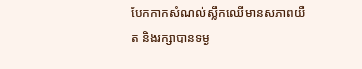បែកកាកសំណល់ស្លឹកឈើមានសភាពយឺត និងរក្សាបានទម្ង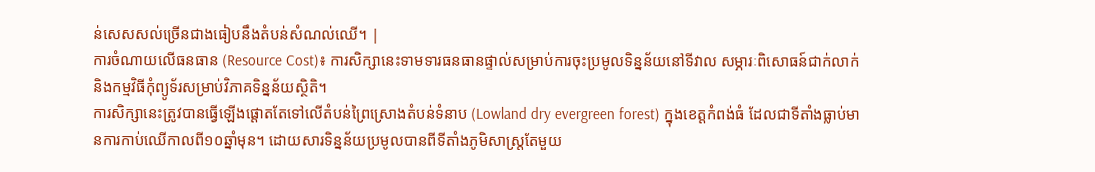ន់សេសសល់ច្រើនជាងធៀបនឹងតំបន់សំណល់ឈើ។ |
ការចំណាយលើធនធាន (Resource Cost)៖ ការសិក្សានេះទាមទារធនធានផ្ទាល់សម្រាប់ការចុះប្រមូលទិន្នន័យនៅទីវាល សម្ភារៈពិសោធន៍ជាក់លាក់ និងកម្មវិធីកុំព្យូទ័រសម្រាប់វិភាគទិន្នន័យស្ថិតិ។
ការសិក្សានេះត្រូវបានធ្វើឡើងផ្តោតតែទៅលើតំបន់ព្រៃស្រោងតំបន់ទំនាប (Lowland dry evergreen forest) ក្នុងខេត្តកំពង់ធំ ដែលជាទីតាំងធ្លាប់មានការកាប់ឈើកាលពី១០ឆ្នាំមុន។ ដោយសារទិន្នន័យប្រមូលបានពីទីតាំងភូមិសាស្ត្រតែមួយ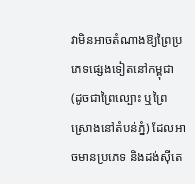វាមិនអាចតំណាងឱ្យព្រៃប្រភេទផ្សេងទៀតនៅកម្ពុជា (ដូចជាព្រៃល្បោះ ឬព្រៃស្រោងនៅតំបន់ភ្នំ) ដែលអាចមានប្រភេទ និងដង់ស៊ីតេ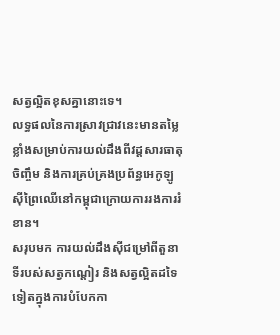សត្វល្អិតខុសគ្នានោះទេ។
លទ្ធផលនៃការស្រាវជ្រាវនេះមានតម្លៃខ្លាំងសម្រាប់ការយល់ដឹងពីវដ្តសារធាតុចិញ្ចឹម និងការគ្រប់គ្រងប្រព័ន្ធអេកូឡូស៊ីព្រៃឈើនៅកម្ពុជាក្រោយការរងការរំខាន។
សរុបមក ការយល់ដឹងស៊ីជម្រៅពីតួនាទីរបស់សត្វកណ្តៀរ និងសត្វល្អិតដទៃទៀតក្នុងការបំបែកកា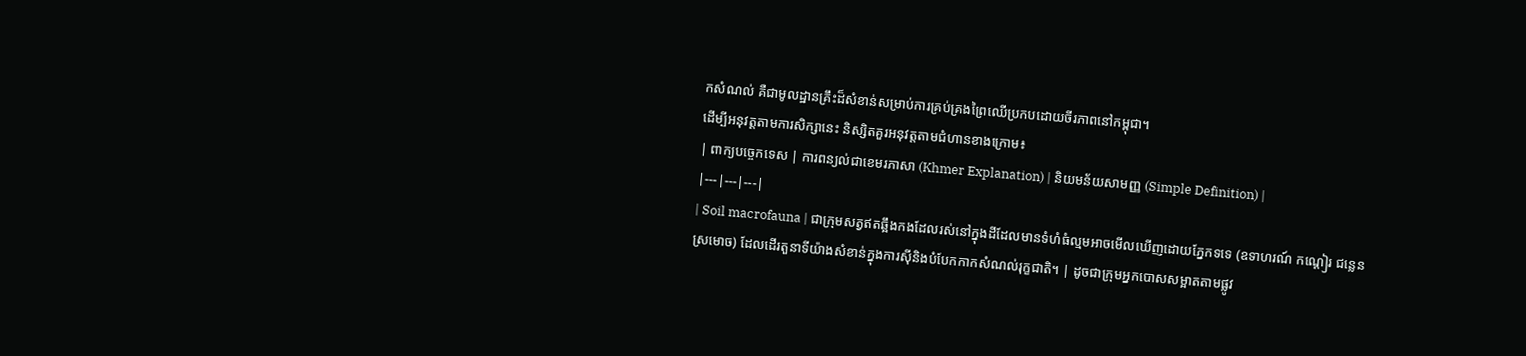កសំណល់ គឺជាមូលដ្ឋានគ្រឹះដ៏សំខាន់សម្រាប់ការគ្រប់គ្រងព្រៃឈើប្រកបដោយចីរភាពនៅកម្ពុជា។
ដើម្បីអនុវត្តតាមការសិក្សានេះ និស្សិតគួរអនុវត្តតាមជំហានខាងក្រោម៖
| ពាក្យបច្ចេកទេស | ការពន្យល់ជាខេមរភាសា (Khmer Explanation) | និយមន័យសាមញ្ញ (Simple Definition) |
|---|---|---|
| Soil macrofauna | ជាក្រុមសត្វឥតឆ្អឹងកងដែលរស់នៅក្នុងដីដែលមានទំហំធំល្មមអាចមើលឃើញដោយភ្នែកទទេ (ឧទាហរណ៍ កណ្តៀរ ជន្លេន ស្រមោច) ដែលដើរតួនាទីយ៉ាងសំខាន់ក្នុងការស៊ីនិងបំបែកកាកសំណល់រុក្ខជាតិ។ | ដូចជាក្រុមអ្នកបោសសម្អាតតាមផ្លូវ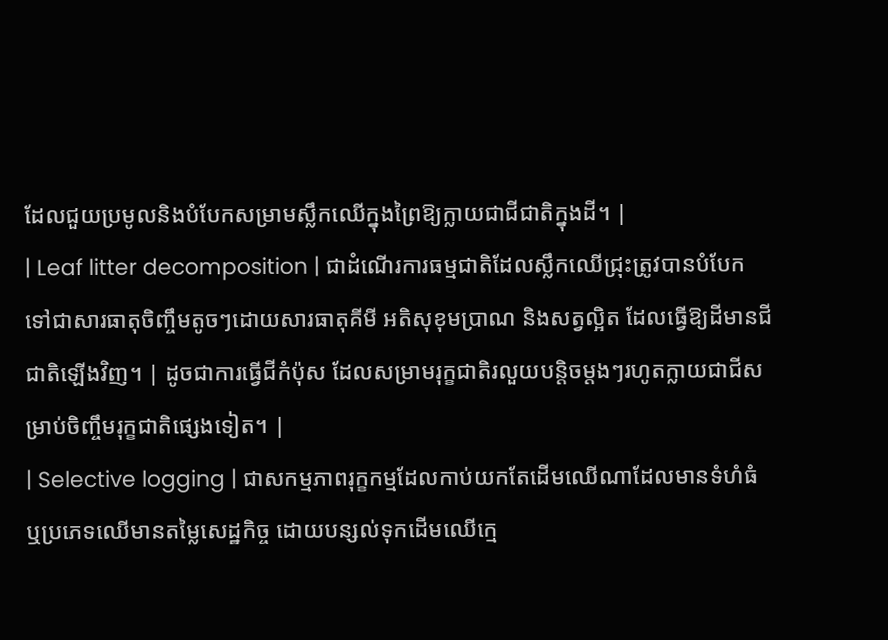ដែលជួយប្រមូលនិងបំបែកសម្រាមស្លឹកឈើក្នុងព្រៃឱ្យក្លាយជាជីជាតិក្នុងដី។ |
| Leaf litter decomposition | ជាដំណើរការធម្មជាតិដែលស្លឹកឈើជ្រុះត្រូវបានបំបែកទៅជាសារធាតុចិញ្ចឹមតូចៗដោយសារធាតុគីមី អតិសុខុមប្រាណ និងសត្វល្អិត ដែលធ្វើឱ្យដីមានជីជាតិឡើងវិញ។ | ដូចជាការធ្វើជីកំប៉ុស ដែលសម្រាមរុក្ខជាតិរលួយបន្តិចម្តងៗរហូតក្លាយជាជីសម្រាប់ចិញ្ចឹមរុក្ខជាតិផ្សេងទៀត។ |
| Selective logging | ជាសកម្មភាពរុក្ខកម្មដែលកាប់យកតែដើមឈើណាដែលមានទំហំធំ ឬប្រភេទឈើមានតម្លៃសេដ្ឋកិច្ច ដោយបន្សល់ទុកដើមឈើក្មេ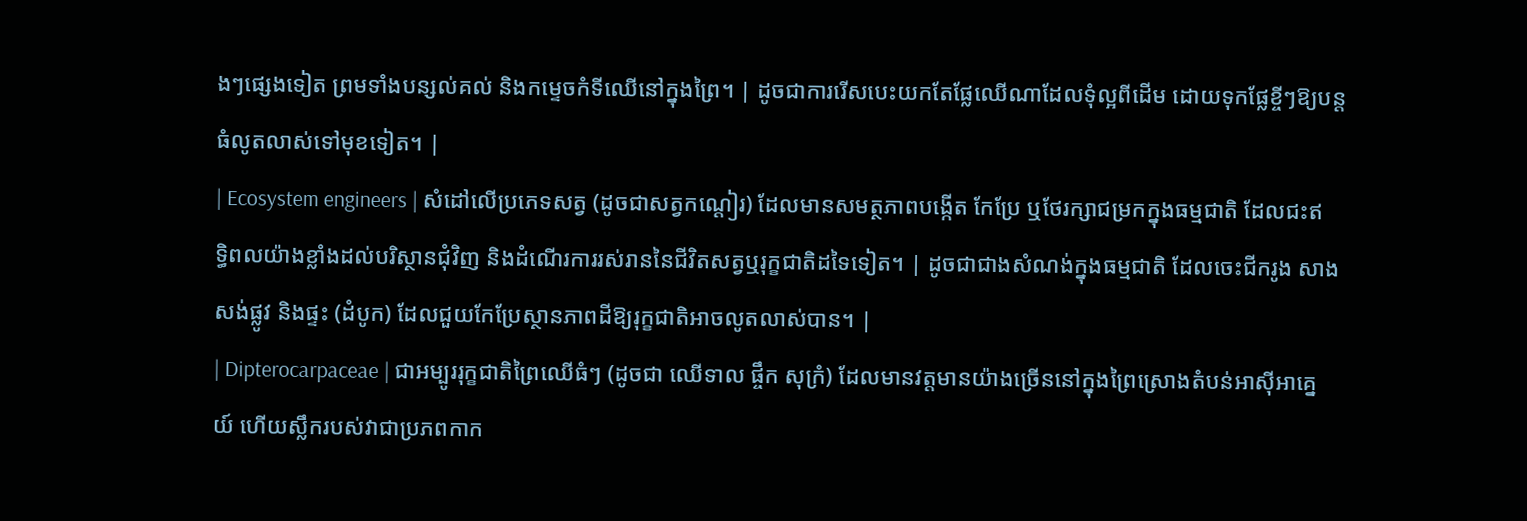ងៗផ្សេងទៀត ព្រមទាំងបន្សល់គល់ និងកម្ទេចកំទីឈើនៅក្នុងព្រៃ។ | ដូចជាការរើសបេះយកតែផ្លែឈើណាដែលទុំល្អពីដើម ដោយទុកផ្លែខ្ចីៗឱ្យបន្តធំលូតលាស់ទៅមុខទៀត។ |
| Ecosystem engineers | សំដៅលើប្រភេទសត្វ (ដូចជាសត្វកណ្តៀរ) ដែលមានសមត្ថភាពបង្កើត កែប្រែ ឬថែរក្សាជម្រកក្នុងធម្មជាតិ ដែលជះឥទ្ធិពលយ៉ាងខ្លាំងដល់បរិស្ថានជុំវិញ និងដំណើរការរស់រាននៃជីវិតសត្វឬរុក្ខជាតិដទៃទៀត។ | ដូចជាជាងសំណង់ក្នុងធម្មជាតិ ដែលចេះជីករូង សាងសង់ផ្លូវ និងផ្ទះ (ដំបូក) ដែលជួយកែប្រែស្ថានភាពដីឱ្យរុក្ខជាតិអាចលូតលាស់បាន។ |
| Dipterocarpaceae | ជាអម្បូររុក្ខជាតិព្រៃឈើធំៗ (ដូចជា ឈើទាល ផ្ចឹក សុក្រំ) ដែលមានវត្តមានយ៉ាងច្រើននៅក្នុងព្រៃស្រោងតំបន់អាស៊ីអាគ្នេយ៍ ហើយស្លឹករបស់វាជាប្រភពកាក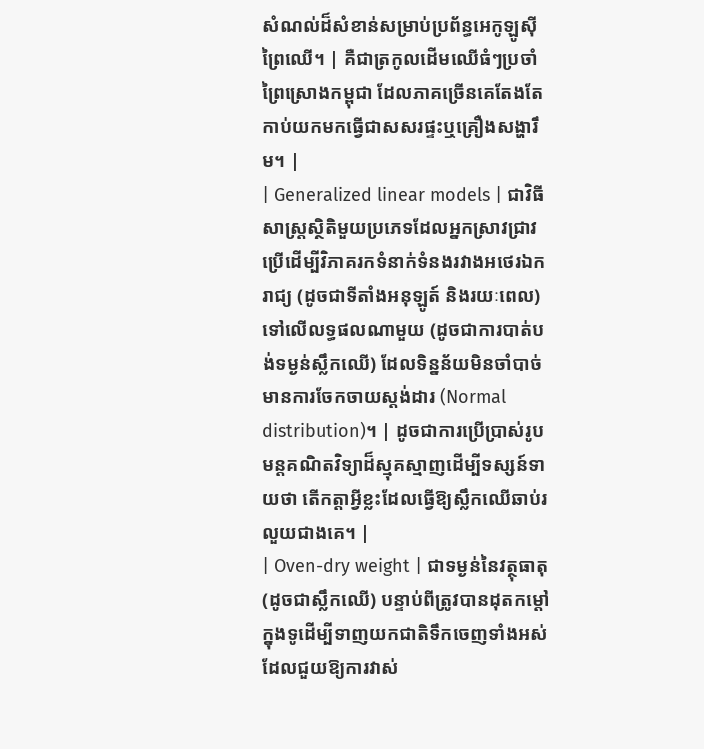សំណល់ដ៏សំខាន់សម្រាប់ប្រព័ន្ធអេកូឡូស៊ីព្រៃឈើ។ | គឺជាត្រកូលដើមឈើធំៗប្រចាំព្រៃស្រោងកម្ពុជា ដែលភាគច្រើនគេតែងតែកាប់យកមកធ្វើជាសសរផ្ទះឬគ្រឿងសង្ហារឹម។ |
| Generalized linear models | ជាវិធីសាស្ត្រស្ថិតិមួយប្រភេទដែលអ្នកស្រាវជ្រាវប្រើដើម្បីវិភាគរកទំនាក់ទំនងរវាងអថេរឯករាជ្យ (ដូចជាទីតាំងអនុឡូត៍ និងរយៈពេល) ទៅលើលទ្ធផលណាមួយ (ដូចជាការបាត់បង់ទម្ងន់ស្លឹកឈើ) ដែលទិន្នន័យមិនចាំបាច់មានការចែកចាយស្តង់ដារ (Normal distribution)។ | ដូចជាការប្រើប្រាស់រូបមន្តគណិតវិទ្យាដ៏ស្មុគស្មាញដើម្បីទស្សន៍ទាយថា តើកត្តាអ្វីខ្លះដែលធ្វើឱ្យស្លឹកឈើឆាប់រលួយជាងគេ។ |
| Oven-dry weight | ជាទម្ងន់នៃវត្ថុធាតុ (ដូចជាស្លឹកឈើ) បន្ទាប់ពីត្រូវបានដុតកម្តៅក្នុងទូដើម្បីទាញយកជាតិទឹកចេញទាំងអស់ ដែលជួយឱ្យការវាស់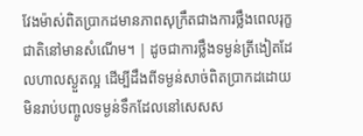វែងម៉ាស់ពិតប្រាកដមានភាពសុក្រឹតជាងការថ្លឹងពេលរុក្ខជាតិនៅមានសំណើម។ | ដូចជាការថ្លឹងទម្ងន់ត្រីងៀតដែលហាលស្ងួតល្អ ដើម្បីដឹងពីទម្ងន់សាច់ពិតប្រាកដដោយមិនរាប់បញ្ចូលទម្ងន់ទឹកដែលនៅសេសស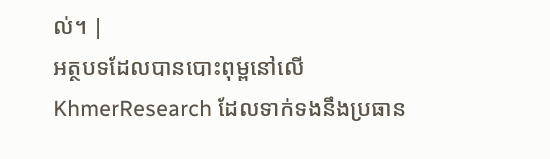ល់។ |
អត្ថបទដែលបានបោះពុម្ពនៅលើ KhmerResearch ដែលទាក់ទងនឹងប្រធាន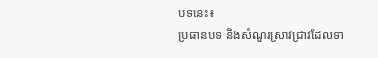បទនេះ៖
ប្រធានបទ និងសំណួរស្រាវជ្រាវដែលទា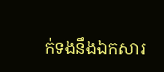ក់ទងនឹងឯកសារ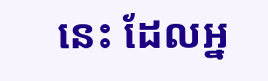នេះ ដែលអ្ន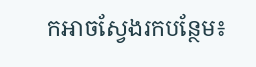កអាចស្វែងរកបន្ថែម៖